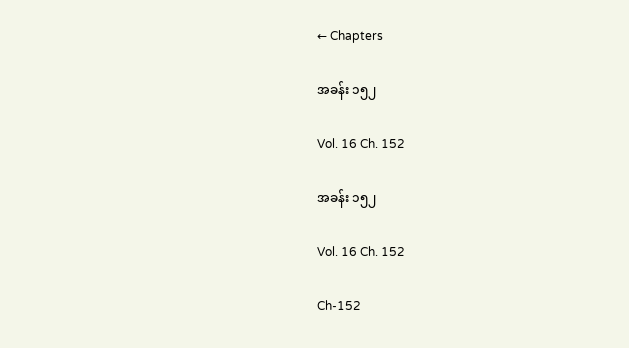← Chapters

အခန်း ၁၅၂

Vol. 16 Ch. 152

အခန်း ၁၅၂

Vol. 16 Ch. 152

Ch-152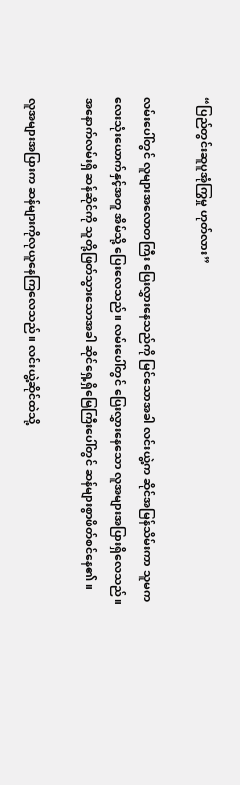“ပြည်တွင်းဆူပူအုံကြွမှု ဟုတ်လား”

လမ်းပေါ်တွင် လူများအလောတကြီး ပြေးလွှားနေသည်ကို မြင်သောအခါ လင်းယွဲ့က ဆိုင်အမြန်သိမ်းကာ သူမကလေးသုံးယောက်နှင့်အတူ အိမ်သို့ ပြေးလေသည်။ လမ်းပေါ်တွင် ပြေးလွှားနေသော လူအများအပြားရှိလေသည်။ အနောက်လမ်းရှိ ဆန်ဆိုင်ကို သူတို့ဖြတ်သွားသောအခါ ဆိုင်ရှေ့ရှိမြေကြီးပေါ်တွင် ဆန်များစွာဖိတ်စင်နေ၏။

လူအများအပြားက ဆန်များကိုလုယူနေကြလေသည်။ လင်းယွဲ့ဆိုင်ထဲသို့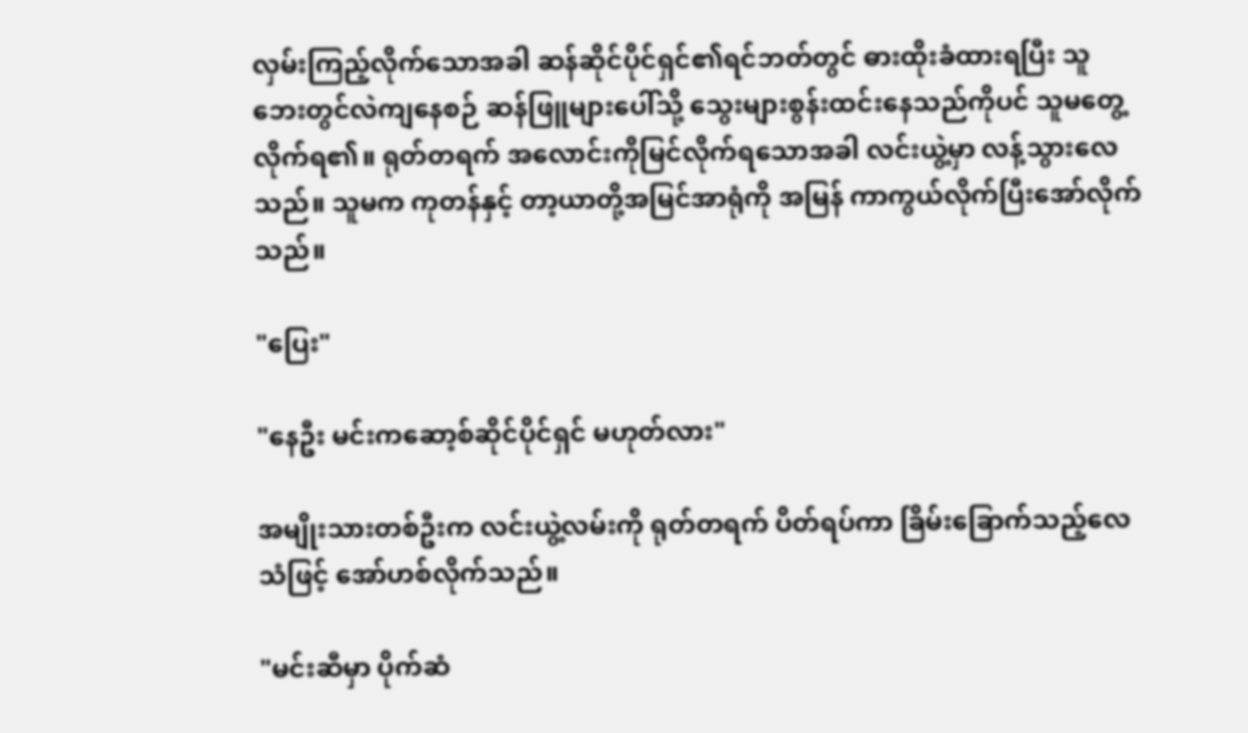လှမ်းကြည့်လိုက်သောအခါ ဆန်ဆိုင်ပိုင်ရှင်၏ရင်ဘတ်တွင် ဓားထိုးခံထားရပြီး သူ ဘေးတွင်လဲကျနေစဉ် ဆန်ဖြူများပေါ်သို့ သွေးများစွန်းထင်းနေသည်ကိုပင် သူမတွေ့လိုက်ရ၏။ ရုတ်တရက် အလောင်းကိုမြင်လိုက်ရသောအခါ လင်းယွဲ့မှာ လန့်သွားလေသည်။ သူမက ကုတန်နှင့် တာ့ယာတို့အမြင်အာရုံကို အမြန် ကာကွယ်လိုက်ပြီးအော်လိုက်သည်။

"ပြေး"

"နေဦး မင်းကဆော့စ်ဆိုင်ပိုင်ရှင် မဟုတ်လား"

အမျိုးသားတစ်ဦးက လင်းယွဲ့လမ်းကို ရုတ်တရက် ပိတ်ရပ်ကာ ခြိမ်းခြောက်သည့်လေသံဖြင့် အော်ဟစ်လိုက်သည်။

"မင်းဆီမှာ ပိုက်ဆံ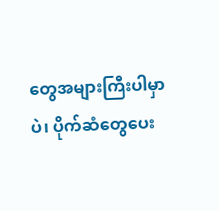တွေအများကြီးပါမှာပဲ၊ ပိုက်ဆံတွေပေး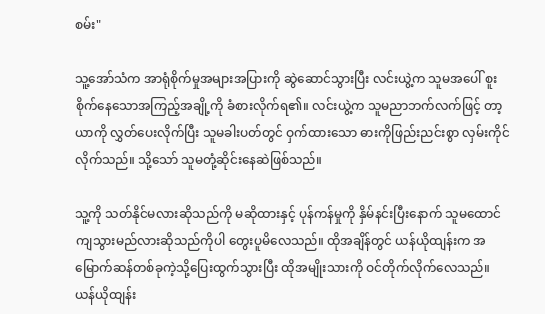စမ်း"

သူ့အော်သံက အာရုံစိုက်မှုအများအပြားကို ဆွဲဆောင်သွားပြီး လင်းယွဲ့က သူမအပေါ် စူးစိုက်နေသောအကြည့်အချို့ကို ခံစားလိုက်ရ၏။ လင်းယွဲ့က သူမညာဘက်လက်ဖြင့် တာ့ယာကို လွှတ်ပေးလိုက်ပြီး သူမခါးပတ်တွင် ဝှက်ထားသော ဓားကိုဖြည်းညင်းစွာ လှမ်းကိုင်လိုက်သည်။ သို့သော် သူမတုံ့ဆိုင်းနေဆဲဖြစ်သည်။

သူ့ကို သတ်နိုင်မလားဆိုသည်ကို မဆိုထားနှင့် ပုန်ကန်မှုကို နှိမ်နင်းပြီးနောက် သူမထောင်ကျသွားမည်လားဆိုသည်ကိုပါ တွေးပူမိလေသည်။ ထိုအချိန်တွင် ယန်ယိုထျန်းက အမြောက်ဆန်တစ်ခုကဲ့သို့ပြေးထွက်သွားပြီး ထိုအမျိုးသားကို ဝင်တိုက်လိုက်လေသည်။ ယန်ယိုထျန်း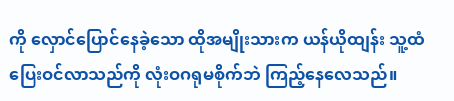ကို လှောင်ပြောင်နေခဲ့သော ထိုအမျိုးသားက ယန်ယိုထျန်း သူ့ထံပြေးဝင်လာသည်ကို လုံးဝဂရုမစိုက်ဘဲ ကြည့်နေလေသည်။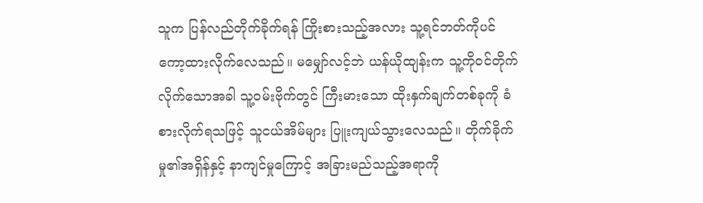သူက ပြန်လည်တိုက်ခိုက်ရန် ကြိုးစားသည့်အလား သူ့ရင်ဘတ်ကိုပင် ကော့ထားလိုက်လေသည်။ မမျှော်လင့်ဘဲ ယန်ယိုထျန်းက သူ့ကိုဝင်တိုက်လိုက်သောအခါ သူ့ဝမ်းဗိုက်တွင် ကြီးမားသော ထိုးနှက်ချက်တစ်ခုကို ခံစားလိုက်ရသဖြင့် သူငယ်အိမ်များ ပြူးကျယ်သွားလေသည်။ တိုက်ခိုက်မှု၏အရှိန်နှင့် နာကျင်မှုကြောင့် အခြားမည်သည့်အရာကို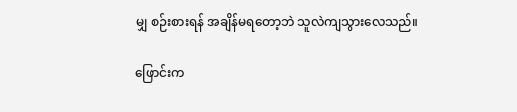မျှ စဉ်းစားရန် အချိန်မရတော့ဘဲ သူလဲကျသွားလေသည်။

ဖြောင်းက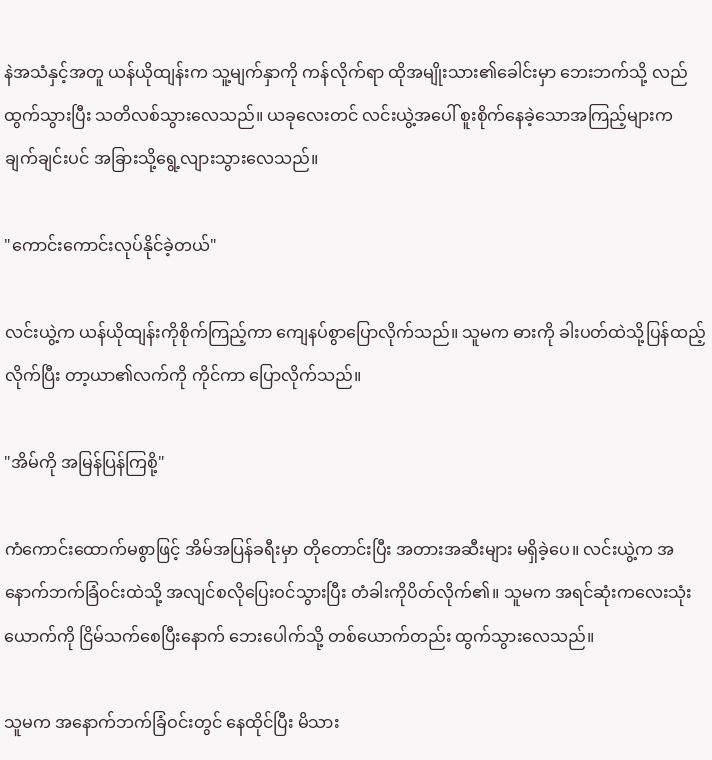နဲအသံနှင့်အတူ ယန်ယိုထျန်းက သူ့မျက်နှာကို ကန်လိုက်ရာ ထိုအမျိုးသား၏ခေါင်းမှာ ဘေးဘက်သို့ လည်ထွက်သွားပြီး သတိလစ်သွားလေသည်။ ယခုလေးတင် လင်းယွဲ့အပေါ် စူးစိုက်နေခဲ့သောအကြည့်များက ချက်ချင်းပင် အခြားသို့ရွေ့လျားသွားလေသည်။

"ကောင်းကောင်းလုပ်နိုင်ခဲ့တယ်"

လင်းယွဲ့က ယန်ယိုထျန်းကိုစိုက်ကြည့်ကာ ကျေနပ်စွာပြောလိုက်သည်။ သူမက ဓားကို ခါးပတ်ထဲသို့ပြန်ထည့်လိုက်ပြီး တာ့ယာ၏လက်ကို ကိုင်ကာ ပြောလိုက်သည်။

"အိမ်ကို အမြန်ပြန်ကြစို့"

ကံကောင်းထောက်မစွာဖြင့် အိမ်အပြန်ခရီးမှာ တိုတောင်းပြီး အတားအဆီးများ မရှိခဲ့ပေ။ လင်းယွဲ့က အနောက်ဘက်ခြံဝင်းထဲသို့ အလျင်စလိုပြေးဝင်သွားပြီး တံခါးကိုပိတ်လိုက်၏။ သူမက အရင်ဆုံးကလေးသုံးယောက်ကို ငြိမ်သက်စေပြီးနောက် ဘေးပေါက်သို့ တစ်ယောက်တည်း ထွက်သွားလေသည်။

သူမက အနောက်ဘက်ခြံဝင်းတွင် နေထိုင်ပြီး မိသား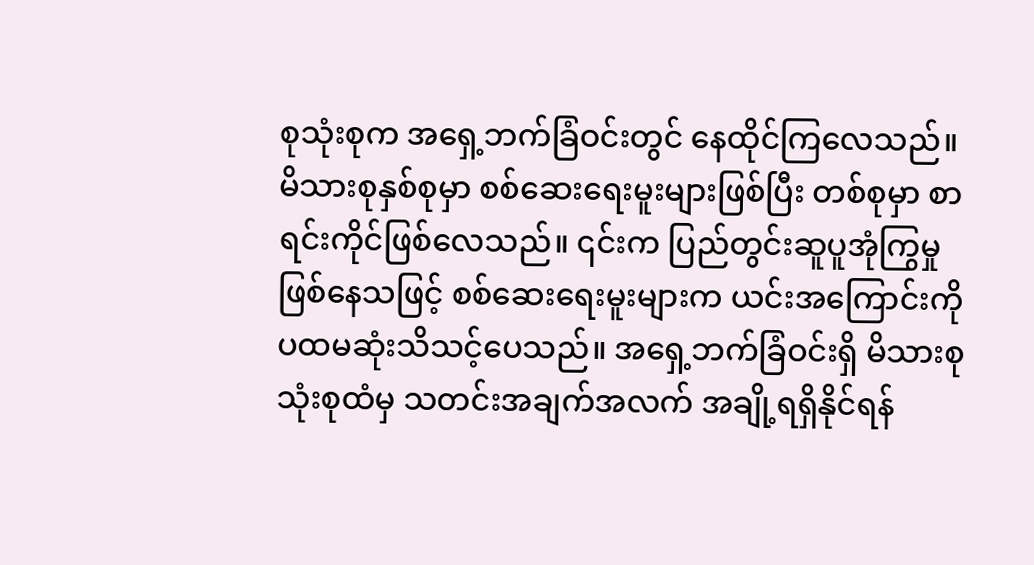စုသုံးစုက အရှေ့ဘက်ခြံဝင်းတွင် နေထိုင်ကြလေသည်။ မိသားစုနှစ်စုမှာ စစ်ဆေးရေးမူးများဖြစ်ပြီး တစ်စုမှာ စာရင်းကိုင်ဖြစ်လေသည်။ ၎င်းက ပြည်တွင်းဆူပူအုံကြွမှု ဖြစ်နေသဖြင့် စစ်ဆေးရေးမူးများက ယင်းအကြောင်းကို ပထမဆုံးသိသင့်ပေသည်။ အရှေ့ဘက်ခြံဝင်းရှိ မိသားစု သုံးစုထံမှ သတင်းအချက်အလက် အချို့ရရှိနိုင်ရန်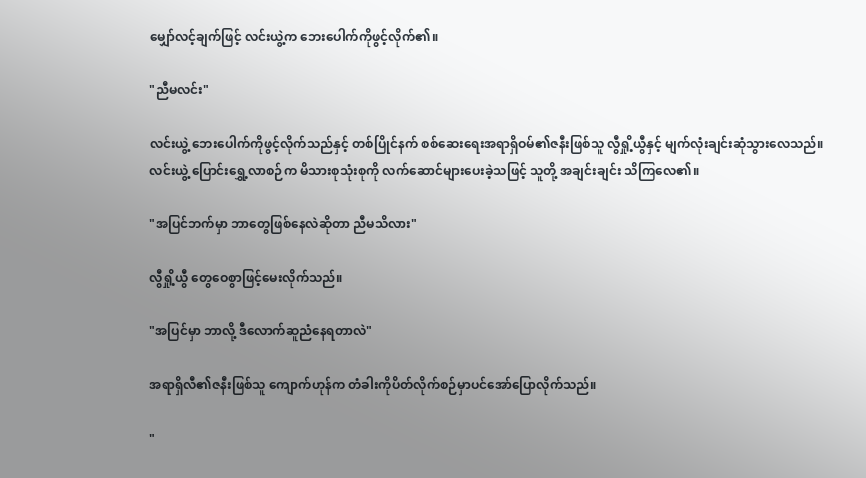မျှော်လင့်ချက်ဖြင့် လင်းယွဲ့က ဘေးပေါက်ကိုဖွင့်လိုက်၏။

"ညီမလင်း"

လင်းယွဲ့ ဘေးပေါက်ကိုဖွင့်လိုက်သည်နှင့် တစ်ပြိုင်နက် စစ်ဆေးရေးအရာရှိဝမ်၏ဇနီးဖြစ်သူ လွီရှို့ယွီနှင့် မျက်လုံးချင်းဆုံသွားလေသည်။ လင်းယွဲ့ ပြောင်းရွှေ့လာစဉ်က မိသားစုသုံးစုကို လက်ဆောင်များပေးခဲ့သဖြင့် သူတို့ အချင်းချင်း သိကြလေ၏။

"အပြင်ဘက်မှာ ဘာတွေဖြစ်နေလဲဆိုတာ ညီမသိလား"

လွီရှို့ယွီ တွေဝေစွာဖြင့်မေးလိုက်သည်။

"အပြင်မှာ ဘာလို့ ဒီလောက်ဆူညံနေရတာလဲ"

အရာရှိလီ၏ဇနီးဖြစ်သူ ကျောက်ဟုန်က တံခါးကိုပိတ်လိုက်စဉ်မှာပင်အော်ပြောလိုက်သည်။

"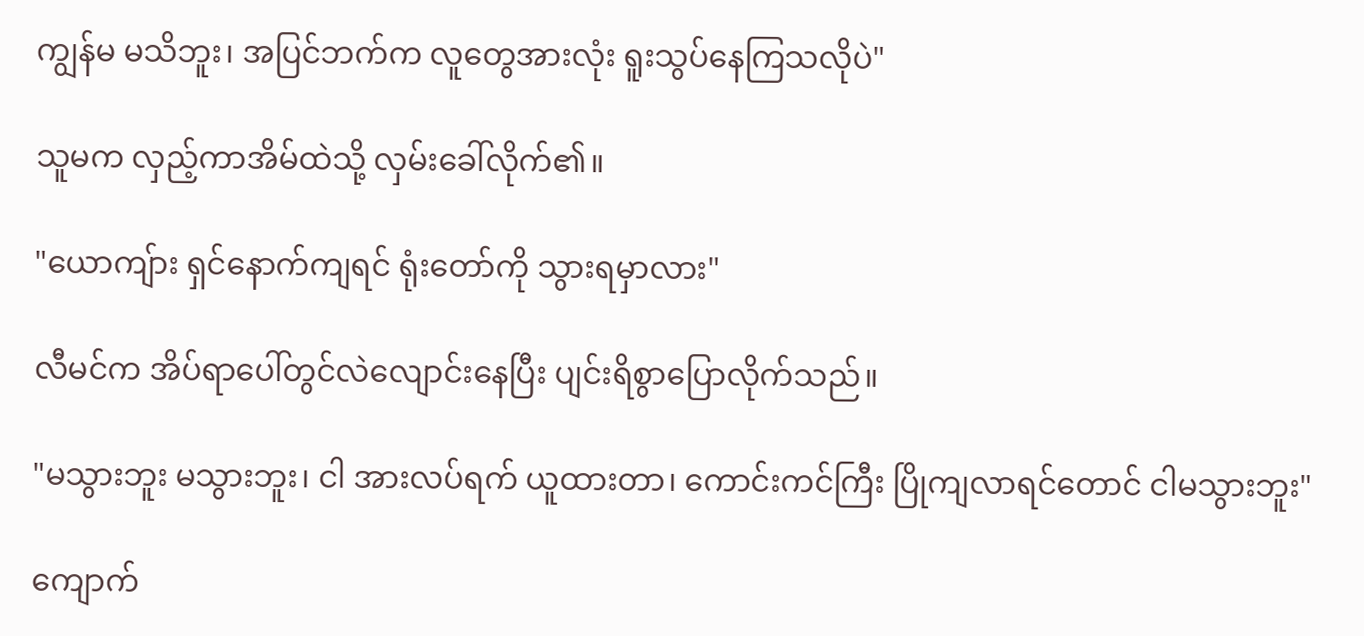ကျွန်မ မသိဘူး၊ အပြင်ဘက်က လူတွေအားလုံး ရူးသွပ်နေကြသလိုပဲ"

သူမက လှည့်ကာအိမ်ထဲသို့ လှမ်းခေါ်လိုက်၏။

"ယောကျ်ား ရှင်နောက်ကျရင် ရုံးတော်ကို သွားရမှာလား"

လီမင်က အိပ်ရာပေါ်တွင်လဲလျောင်းနေပြီး ပျင်းရိစွာပြောလိုက်သည်။

"မသွားဘူး မသွားဘူး၊ ငါ အားလပ်ရက် ယူထားတာ၊ ကောင်းကင်ကြီး ပြိုကျလာရင်တောင် ငါမသွားဘူး"

ကျောက်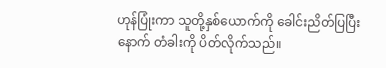ဟုန်ပြုံးကာ သူတို့နှစ်ယောက်ကို ခေါင်းညိတ်ပြပြီးနောက် တံခါးကို ပိတ်လိုက်သည်။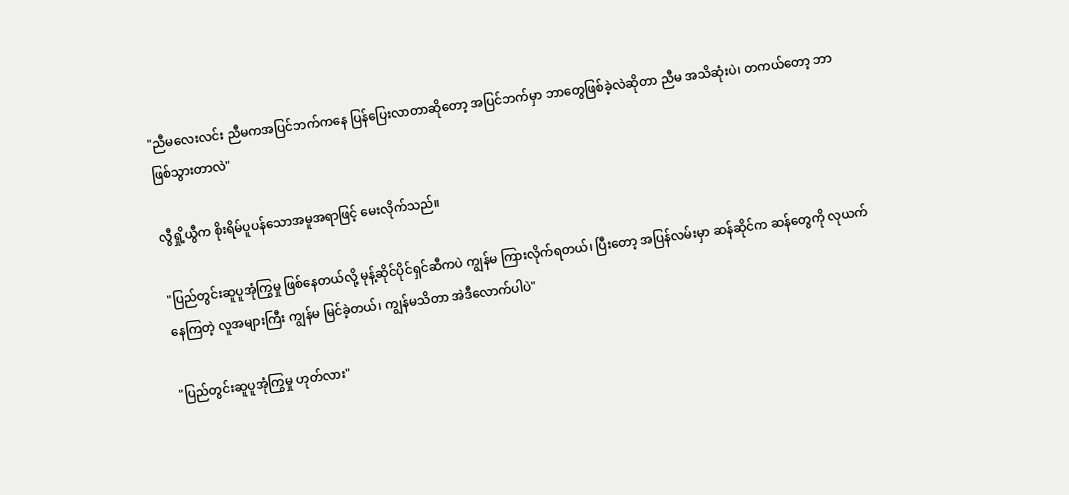"ညီမလေးလင်း ညီမကအပြင်ဘက်ကနေ ပြန်ပြေးလာတာဆိုတော့ အပြင်ဘက်မှာ ဘာတွေဖြစ်ခဲ့လဲဆိုတာ ညီမ အသိဆုံးပဲ၊ တကယ်တော့ ဘာဖြစ်သွားတာလဲ"

လွီရှို့ယွီက စိုးရိမ်ပူပန်သောအမူအရာဖြင့် မေးလိုက်သည်။

"ပြည်တွင်းဆူပူအုံကြွမှု ဖြစ်နေတယ်လို့ မုန့်ဆိုင်ပိုင်ရှင်ဆီကပဲ ကျွန်မ ကြားလိုက်ရတယ်၊ ပြီးတော့ အပြန်လမ်းမှာ ဆန်ဆိုင်က ဆန်တွေကို လုယက်နေကြတဲ့ လူအများကြီး ကျွန်မ မြင်ခဲ့တယ်၊ ကျွန်မသိတာ အဲဒီလောက်ပါပဲ"

"ပြည်တွင်းဆူပူအုံကြွမှု ဟုတ်လား"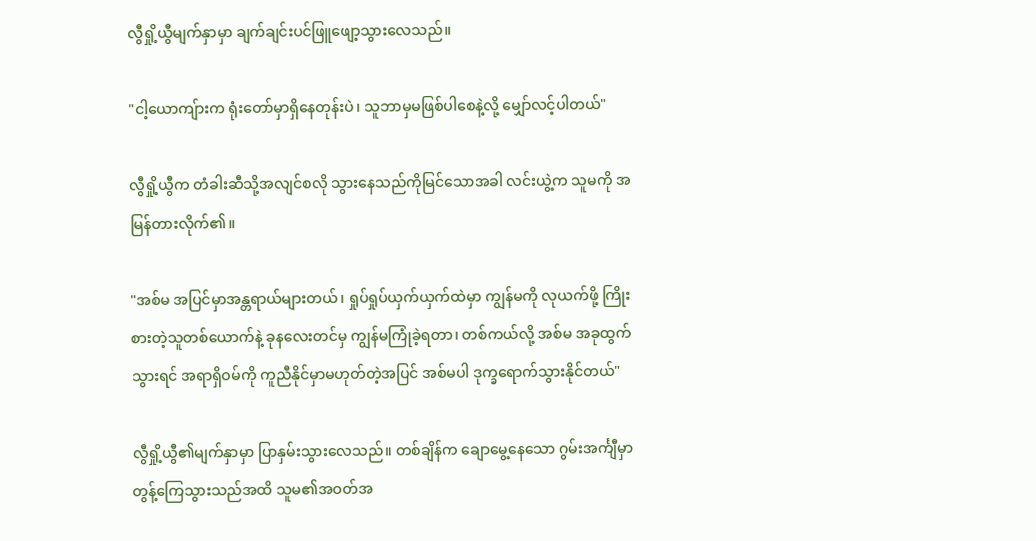လွီရှို့ယွီမျက်နှာမှာ ချက်ချင်းပင်ဖြူဖျော့သွားလေသည်။

"ငါ့ယောကျ်ားက ရုံးတော်မှာရှိနေတုန်းပဲ၊ သူဘာမှမဖြစ်ပါစေနဲ့လို့ မျှော်လင့်ပါတယ်"

လွီရှို့ယွီက တံခါးဆီသို့အလျင်စလို သွားနေသည်ကိုမြင်သောအခါ လင်းယွဲ့က သူမကို အမြန်တားလိုက်၏။

"အစ်မ အပြင်မှာအန္တရာယ်များတယ်၊ ရှုပ်ရှုပ်ယှက်ယှက်ထဲမှာ ကျွန်မကို လုယက်ဖို့ ကြိုးစားတဲ့သူတစ်ယောက်နဲ့ ခုနလေးတင်မှ ကျွန်မကြုံခဲ့ရတာ၊ တစ်ကယ်လို့ အစ်မ အခုထွက်သွားရင် အရာရှိဝမ်ကို ကူညီနိုင်မှာမဟုတ်တဲ့အပြင် အစ်မပါ ဒုက္ခရောက်သွားနိုင်တယ်"

လွီရှို့ယွီ၏မျက်နှာမှာ ပြာနှမ်းသွားလေသည်။ တစ်ချိန်က ချောမွေ့နေသော ဂွမ်းအင်္ကျီမှာ တွန့်ကြေသွားသည်အထိ သူမ၏အဝတ်အ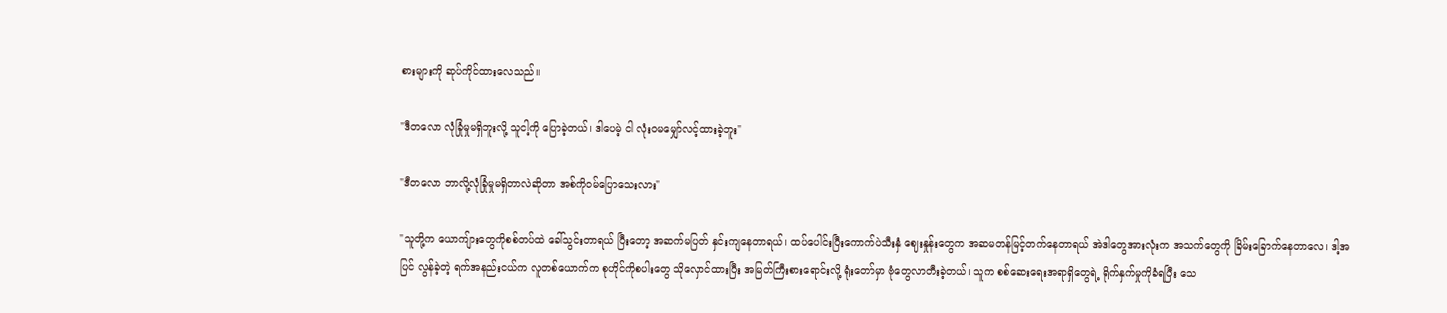စားများကို ဆုပ်ကိုင်ထားလေသည်။

"ဒီတလော လုံခြုံမှုမရှိဘူးလို့ သူငါ့ကို ပြောခဲ့တယ်၊ ဒါပေမဲ့ ငါ လုံးဝမမျှော်လင့်ထားခဲ့ဘူး"

"ဒီတလော ဘာလို့လုံခြုံမှုမရှိတာလဲဆိုတာ အစ်ကိုဝမ်ပြောသေးလား"

"သူတို့က ယောကျ်ားတွေကိုစစ်တပ်ထဲ ခေါ်သွင်းတာရယ် ပြီးတော့ အဆက်မပြတ် နှင်းကျနေတာရယ်၊ ထပ်ပေါင်းပြီးကောက်ပဲသီးနှံ ဈေးနှုန်းတွေက အဆမတန်မြင့်တက်နေတာရယ် အဲဒါတွေအားလုံးက အသက်တွေကို ခြိမ်းခြောက်နေတာလေ၊ ဒါ့အပြင် လွန်ခဲ့တဲ့ ရက်အနည်းငယ်က လူတစ်ယောက်က စုဟိုင်ကိုစပါးတွေ သိုလှောင်ထားပြီး အမြတ်ကြီးစားရောင်းလို့ ရုံးတော်မှာ ဗုံတွေလာတီးခဲ့တယ်၊ သူက စစ်ဆေးရေးအရာရှိတွေရဲ့ ရိုက်နှက်မှုကိုခံရပြီး သေ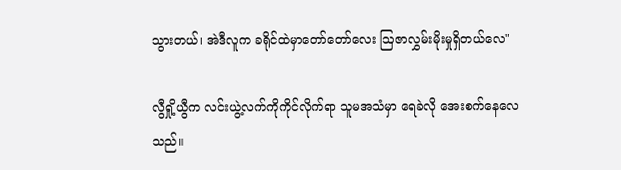သွားတယ်၊ အဲဒီလူက ခရိုင်ထဲမှာတော်တော်လေး ဩဇာလွှမ်းမိုးမှုရှိတယ်လေ"

လွီရှို့ယွီက လင်းယွဲ့လက်ကိုကိုင်လိုက်ရာ သူမအသံမှာ ရေခဲလို အေးစက်နေလေသည်။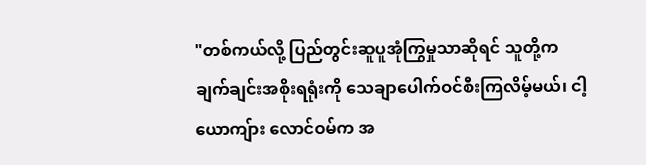"တစ်ကယ်လို့ ပြည်တွင်းဆူပူအုံကြွမှုသာဆိုရင် သူတို့က ချက်ချင်းအစိုးရရုံးကို သေချာပေါက်ဝင်စီးကြလိမ့်မယ်၊ ငါ့ယောကျ်ား လောင်ဝမ်က အ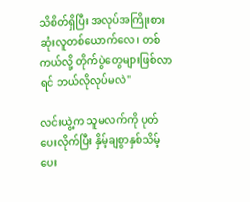သိစိတ်ရှိပြီး အလုပ်အကြိုးစားဆုံးလူတစ်ယောက်လေ၊ တစ်ကယ်လို့ တိုက်ပွဲတွေများဖြစ်လာရင် ဘယ်လိုလုပ်မလဲ"

လင်းယွဲ့က သူမလက်ကို ပုတ်ပေးလိုက်ပြီး နှိမ့်ချစွာနှစ်သိမ့်ပေး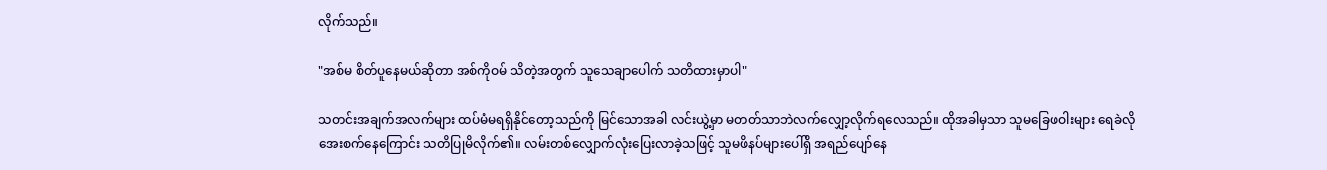လိုက်သည်။

"အစ်မ စိတ်ပူနေမယ်ဆိုတာ အစ်ကိုဝမ် သိတဲ့အတွက် သူသေချာပေါက် သတိထားမှာပါ"

သတင်းအချက်အလက်များ ထပ်မံမရရှိနိုင်တော့သည်ကို မြင်သောအခါ လင်းယွဲ့မှာ မတတ်သာဘဲလက်လျှော့လိုက်ရလေသည်။ ထိုအခါမှသာ သူမခြေဖဝါးများ ရေခဲလိုအေးစက်နေကြောင်း သတိပြုမိလိုက်၏။ လမ်းတစ်လျှောက်လုံးပြေးလာခဲ့သဖြင့် သူမဖိနပ်များပေါ်ရှိ အရည်ပျော်နေ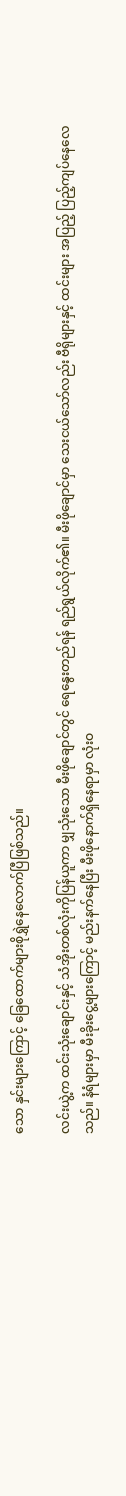သော နှင်းများကြောင့် ခြေထောက်များစိုရွှဲနေလောက်ပြီဖြစ်သည်။

လင်းယွဲ့က ထင်းသုံးချောင်းနှင့် သံအိုးတစ်လုံးကိုပြန်ယူကာ မျှသုံးသော မီးဖိုချောင်တွင် ရေနွေးတည်ရန် ရည်ရွယ်လိုက်၏။ မီးဖိုချောင်မှာ သေးငယ်သော်လည်း ဗီရိုများနှင့် ထင်းများ အပြည့် ပြည့်ကျပ်နေလေသည်။ နံရံများမှာ မီးခိုးငွေ့များကြောင့် မည်းနက်နေပြီး မီးဖိုနောက်ရှိနေရာမှာ လုံးဝ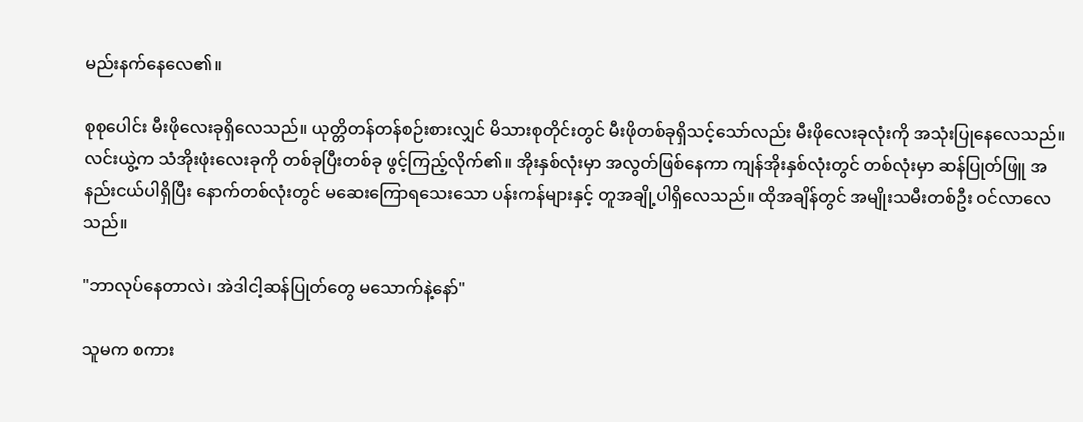မည်းနက်နေလေ၏။

စုစုပေါင်း မီးဖိုလေးခုရှိလေသည်။ ယုတ္တိတန်တန်စဉ်းစားလျှင် မိသားစုတိုင်းတွင် မီးဖိုတစ်ခုရှိသင့်သော်လည်း မီးဖိုလေးခုလုံးကို အသုံးပြုနေလေသည်။ လင်းယွဲ့က သံအိုးဖုံးလေးခုကို တစ်ခုပြီးတစ်ခု ဖွင့်ကြည့်လိုက်၏။ အိုးနှစ်လုံးမှာ အလွတ်ဖြစ်နေကာ ကျန်အိုးနှစ်လုံးတွင် တစ်လုံးမှာ ဆန်ပြုတ်ဖြူ အနည်းငယ်ပါရှိပြီး နောက်တစ်လုံးတွင် မဆေးကြောရသေးသော ပန်းကန်များနှင့် တူအချို့ပါရှိလေသည်။ ထိုအချိန်တွင် အမျိုးသမီးတစ်ဦး ဝင်လာလေသည်။

"ဘာလုပ်နေတာလဲ၊ အဲဒါငါ့ဆန်ပြုတ်တွေ မသောက်နဲ့နော်"

သူမက စကား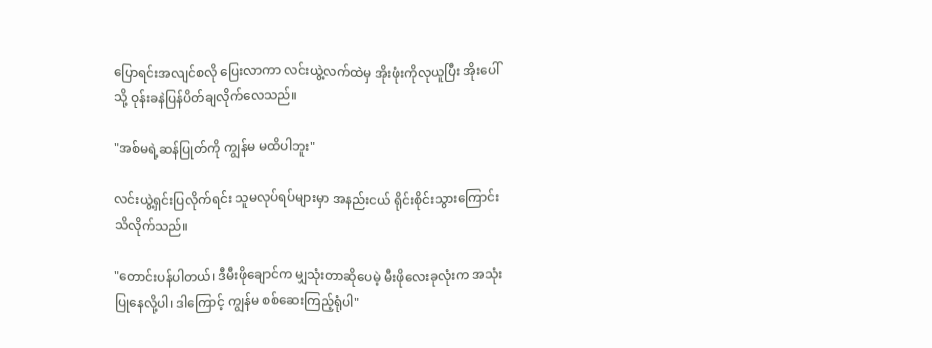ပြောရင်းအလျင်စလို ပြေးလာကာ လင်းယွဲ့လက်ထဲမှ အိုးဖုံးကိုလုယူပြီး အိုးပေါ်သို့ ဝုန်းခနဲပြန်ပိတ်ချလိုက်လေသည်။

"အစ်မရဲ့ဆန်ပြုတ်ကို ကျွန်မ မထိပါဘူး"

လင်းယွဲ့ရှင်းပြလိုက်ရင်း သူမလုပ်ရပ်များမှာ အနည်းငယ် ရိုင်းစိုင်းသွားကြောင်း သိလိုက်သည်။

"တောင်းပန်ပါတယ်၊ ဒီမီးဖိုချောင်က မျှသုံးတာဆိုပေမဲ့ မီးဖိုလေးခုလုံးက အသုံးပြုနေလို့ပါ၊ ဒါကြောင့် ကျွန်မ စစ်ဆေးကြည့်ရုံပါ"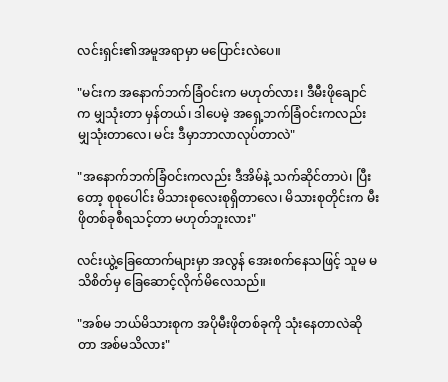လင်းရှင်း၏အမူအရာမှာ မပြောင်းလဲပေ။

"မင်းက အနောက်ဘက်ခြံဝင်းက မဟုတ်လား၊ ဒီမီးဖိုချောင်က မျှသုံးတာ မှန်တယ်၊ ဒါပေမဲ့ အရှေ့ဘက်ခြံဝင်းကလည်း မျှသုံးတာလေ၊ မင်း ဒီမှာဘာလာလုပ်တာလဲ"

"အနောက်ဘက်ခြံဝင်းကလည်း ဒီအိမ်နဲ့ သက်ဆိုင်တာပဲ၊ ပြီးတော့ စုစုပေါင်း မိသားစုလေးစုရှိတာလေ၊ မိသားစုတိုင်းက မီးဖိုတစ်ခုစီရသင့်တာ မဟုတ်ဘူးလား"

လင်းယွဲ့ခြေထောက်များမှာ အလွန် အေးစက်နေသဖြင့် သူမ မသိစိတ်မှ ခြေဆောင့်လိုက်မိလေသည်။

"အစ်မ ဘယ်မိသားစုက အပိုမီးဖိုတစ်ခုကို သုံးနေတာလဲဆိုတာ အစ်မသိလား"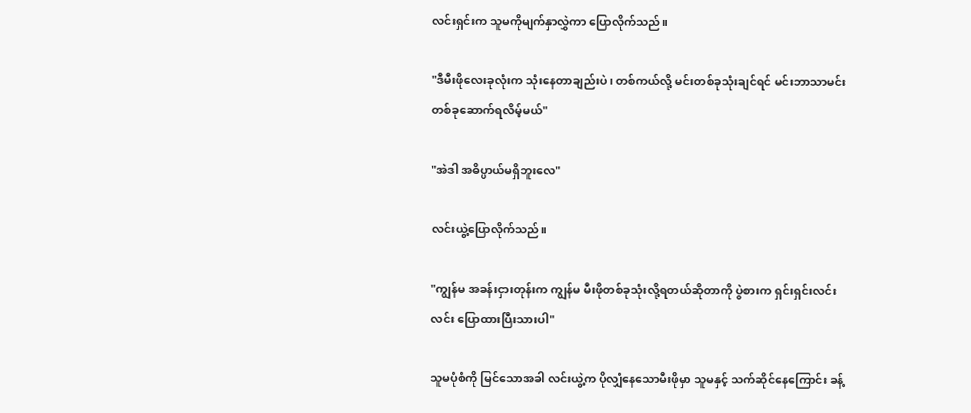လင်းရှင်းက သူမကိုမျက်နှာလွှဲကာ ပြောလိုက်သည်။

"ဒီမီးဖိုလေးခုလုံးက သုံးနေတာချည်းပဲ၊ တစ်ကယ်လို့ မင်းတစ်ခုသုံးချင်ရင် မင်းဘာသာမင်း တစ်ခုဆောက်ရလိမ့်မယ်"

"အဲဒါ အဓိပ္ပာယ်မရှိဘူးလေ"

လင်းယွဲ့ပြောလိုက်သည်။

"ကျွန်မ အခန်းငှားတုန်းက ကျွန်မ မီးဖိုတစ်ခုသုံးလို့ရတယ်ဆိုတာကို ပွဲစားက ရှင်းရှင်းလင်းလင်း ပြောထားပြီးသားပါ"

သူမပုံစံကို မြင်သောအခါ လင်းယွဲ့က ပိုလျှံနေသောမီးဖိုမှာ သူမနှင့် သက်ဆိုင်နေကြောင်း ခန့်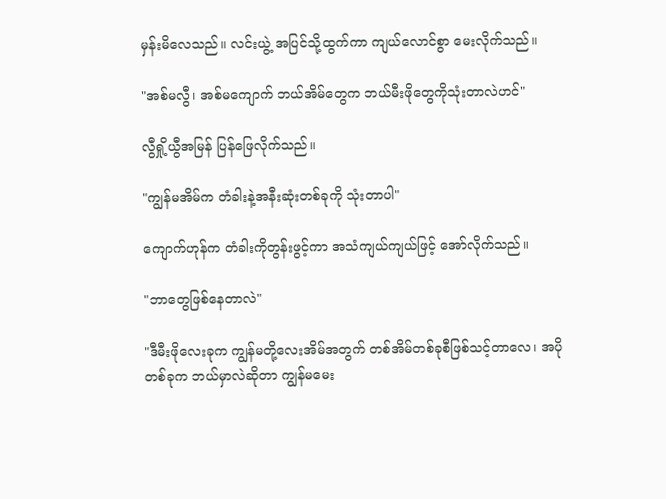မှန်းမိလေသည်။ လင်းယွဲ့ အပြင်သို့ထွက်ကာ ကျယ်လောင်စွာ မေးလိုက်သည်။

"အစ်မလွီ၊ အစ်မကျောက် ဘယ်အိမ်တွေက ဘယ်မီးဖိုတွေကိုသုံးတာလဲဟင်"

လွီရှို့ယွီအမြန် ပြန်ဖြေလိုက်သည်။

"ကျွန်မအိမ်က တံခါးနဲ့အနီးဆုံးတစ်ခုကို သုံးတာပါ"

ကျောက်ဟုန်က တံခါးကိုတွန်းဖွင့်ကာ အသံကျယ်ကျယ်ဖြင့် အော်လိုက်သည်။

"ဘာတွေဖြစ်နေတာလဲ"

"ဒီမီးဖိုလေးခုက ကျွန်မတို့လေးအိမ်အတွက် တစ်အိမ်တစ်ခုစီဖြစ်သင့်တာလေ၊ အပိုတစ်ခုက ဘယ်မှာလဲဆိုတာ ကျွန်မမေး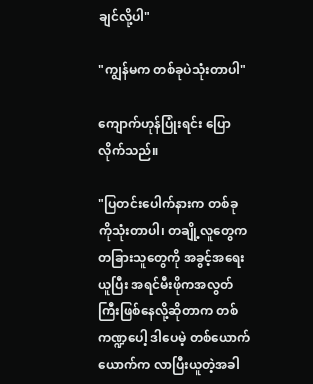ချင်လို့ပါ"

"ကျွန်မက တစ်ခုပဲသုံးတာပါ"

ကျောက်ဟုန်ပြုံးရင်း ပြောလိုက်သည်။

"ပြတင်းပေါက်နားက တစ်ခုကိုသုံးတာပါ၊ တချို့လူတွေက တခြားသူတွေကို အခွင့်အရေးယူပြီး အရင်မီးဖိုကအလွတ်ကြီးဖြစ်နေလို့ဆိုတာက တစ်ကဏ္ဍပေါ့ ဒါပေမဲ့ တစ်ယောက်ယောက်က လာပြီးယူတဲ့အခါ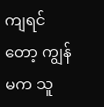ကျရင်တော့ ကျွန်မက သူ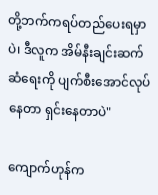တို့ဘက်ကရပ်တည်ပေးရမှာပဲ၊ ဒီလူက အိမ်နီးချင်းဆက်ဆံရေးကို ပျက်စီးအောင်လုပ်နေတာ ရှင်းနေတာပဲ"

ကျောက်ဟုန်က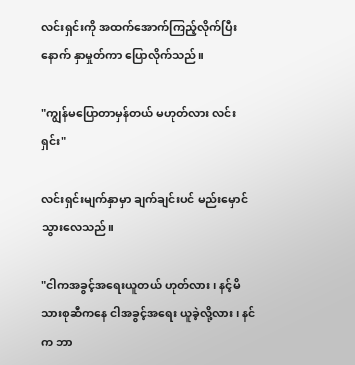လင်းရှင်းကို အထက်အောက်ကြည့်လိုက်ပြီးနောက် နှာမှုတ်ကာ ပြောလိုက်သည်။

"ကျွန်မပြောတာမှန်တယ် မဟုတ်လား လင်းရှင်း"

လင်းရှင်းမျက်နှာမှာ ချက်ချင်းပင် မည်းမှောင်သွားလေသည်။

"ငါကအခွင့်အရေးယူတယ် ဟုတ်လား၊ နင့်မိသားစုဆီကနေ ငါအခွင့်အရေး ယူခဲ့လို့လား၊ နင်က ဘာ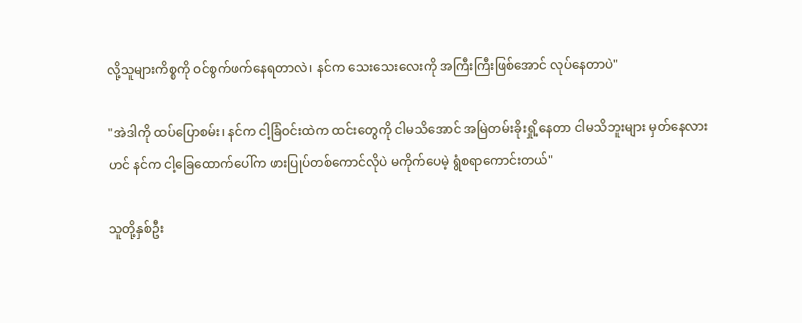လို့သူများကိစ္စကို ဝင်စွက်ဖက်နေရတာလဲ၊ နင်က သေးသေးလေးကို အကြီးကြီးဖြစ်အောင် လုပ်နေတာပဲ"

"အဲဒါကို ထပ်ပြောစမ်း၊ နင်က ငါ့ခြံဝင်းထဲက ထင်းတွေကို ငါမသိအောင် အမြဲတမ်းခိုးရှို့နေတာ ငါမသိဘူးများ မှတ်နေလား ဟင် နင်က ငါ့ခြေထောက်ပေါ်က ဖားပြုပ်တစ်ကောင်လိုပဲ မကိုက်ပေမဲ့ ရွံစရာကောင်းတယ်"

သူတို့နှစ်ဦး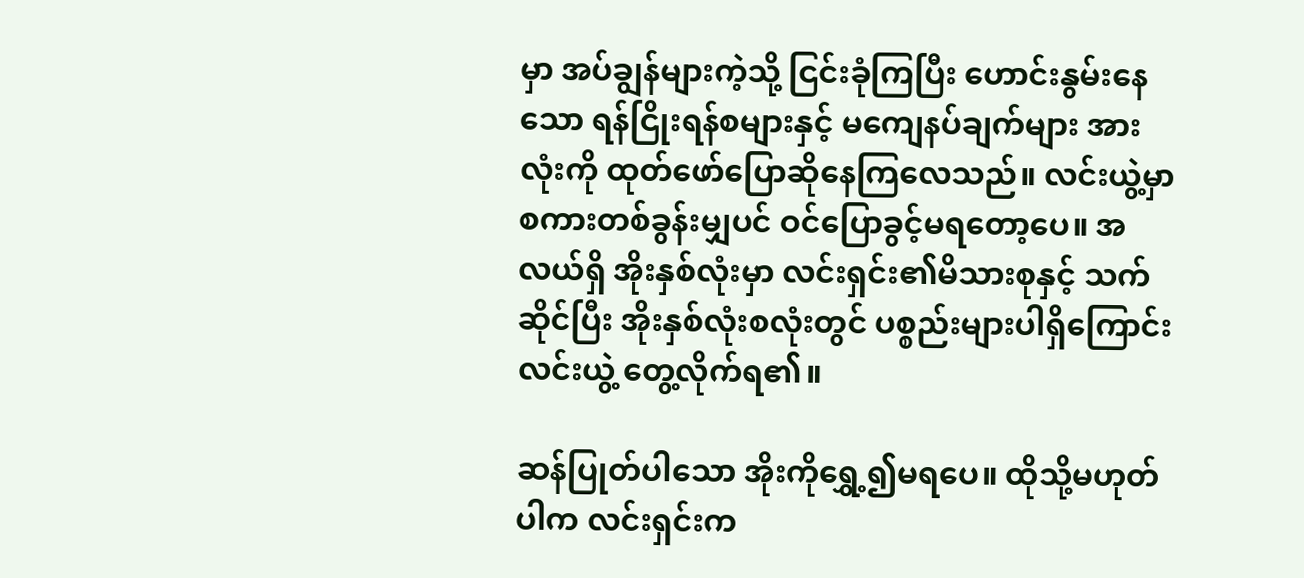မှာ အပ်ချွန်များကဲ့သို့ ငြင်းခုံကြပြီး ဟောင်းနွမ်းနေသော ရန်ငြိုးရန်စများနှင့် မကျေနပ်ချက်များ အားလုံးကို ထုတ်ဖော်ပြောဆိုနေကြလေသည်။ လင်းယွဲ့မှာ စကားတစ်ခွန်းမျှပင် ဝင်ပြောခွင့်မရတော့ပေ။ အလယ်ရှိ အိုးနှစ်လုံးမှာ လင်းရှင်း၏မိသားစုနှင့် သက်ဆိုင်ပြီး အိုးနှစ်လုံးစလုံးတွင် ပစ္စည်းများပါရှိကြောင်း လင်းယွဲ့ တွေ့လိုက်ရ၏။

ဆန်ပြုတ်ပါသော အိုးကိုရွှေ့၍မရပေ။ ထိုသို့မဟုတ်ပါက လင်းရှင်းက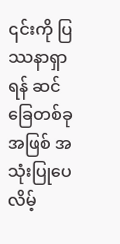၎င်းကို ပြဿနာရှာရန် ဆင်ခြေတစ်ခုအဖြစ် အသုံးပြုပေလိမ့်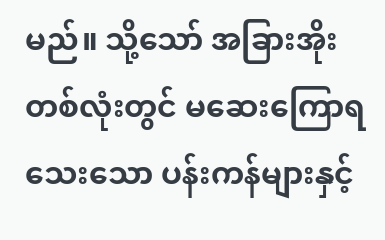မည်။ သို့သော် အခြားအိုးတစ်လုံးတွင် မဆေးကြောရသေးသော ပန်းကန်များနှင့်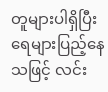တူများပါရှိပြီး ရေများပြည့်နေသဖြင့် လင်း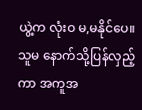ယွဲ့က လုံးဝ မ,မနိုင်ပေ။ သူမ နောက်သို့ပြန်လှည့်ကာ အကူအ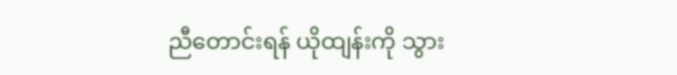ညီတောင်းရန် ယိုထျန်းကို သွား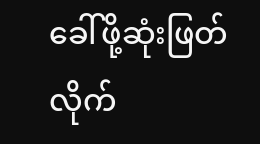ခေါ်ဖို့ဆုံးဖြတ်လိုက်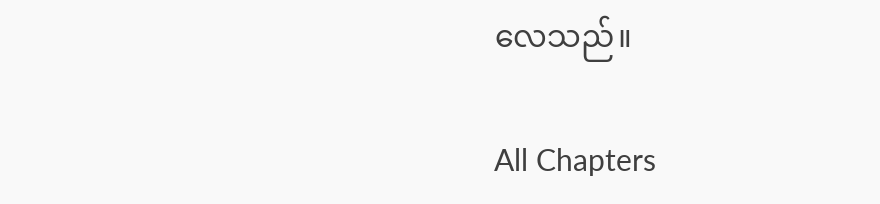လေသည်။

All Chapters